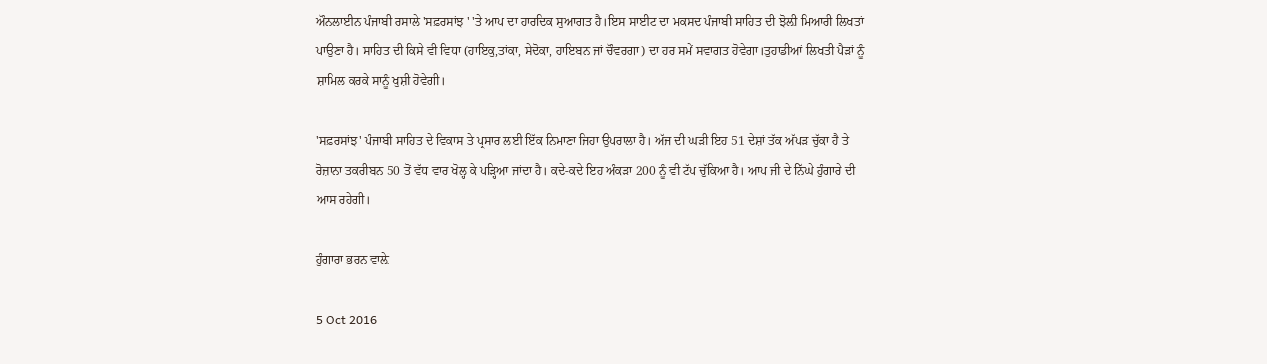ਔਨਲਾਈਨ ਪੰਜਾਬੀ ਰਸਾਲੇ 'ਸਫ਼ਰਸਾਂਝ ' 'ਤੇ ਆਪ ਦਾ ਹਾਰਦਿਕ ਸੁਆਗਤ ਹੈ।ਇਸ ਸਾਈਟ ਦਾ ਮਕਸਦ ਪੰਜਾਬੀ ਸਾਹਿਤ ਦੀ ਝੋਲ਼ੀ ਮਿਆਰੀ ਲਿਖਤਾਂ ਪਾਉਣਾ ਹੈ। ਸਾਹਿਤ ਦੀ ਕਿਸੇ ਵੀ ਵਿਧਾ (ਹਾਇਕੁ,ਤਾਂਕਾ, ਸੇਦੋਕਾ, ਹਾਇਬਨ ਜਾਂ ਚੌਵਰਗਾ) ਦਾ ਹਰ ਸਮੇਂ ਸਵਾਗਤ ਹੋਵੇਗਾ।ਤੁਹਾਡੀਆਂ ਲਿਖਤੀ ਪੈੜਾਂ ਨੂੰ ਸ਼ਾਮਿਲ ਕਰਕੇ ਸਾਨੂੰ ਖੁਸ਼ੀ ਹੋਵੇਗੀ।

'ਸਫ਼ਰਸਾਂਝ' ਪੰਜਾਬੀ ਸਾਹਿਤ ਦੇ ਵਿਕਾਸ ਤੇ ਪ੍ਰਸਾਰ ਲਈ ਇੱਕ ਨਿਮਾਣਾ ਜਿਹਾ ਉਪਰਾਲਾ ਹੈ। ਅੱਜ ਦੀ ਘੜੀ ਇਹ 51 ਦੇਸ਼ਾਂ ਤੱਕ ਅੱਪੜ ਚੁੱਕਾ ਹੈ ਤੇ ਰੋਜ਼ਾਨਾ ਤਕਰੀਬਨ 50 ਤੋਂ ਵੱਧ ਵਾਰ ਖੋਲ੍ਹ ਕੇ ਪੜ੍ਹਿਆ ਜਾਂਦਾ ਹੈ। ਕਦੇ-ਕਦੇ ਇਹ ਅੰਕੜਾ 200 ਨੂੰ ਵੀ ਟੱਪ ਚੁੱਕਿਆ ਹੈ। ਆਪ ਜੀ ਦੇ ਨਿੱਘੇ ਹੁੰਗਾਰੇ ਦੀ ਆਸ ਰਹੇਗੀ।

ਹੁੰਗਾਰਾ ਭਰਨ ਵਾਲ਼ੇ

5 Oct 2016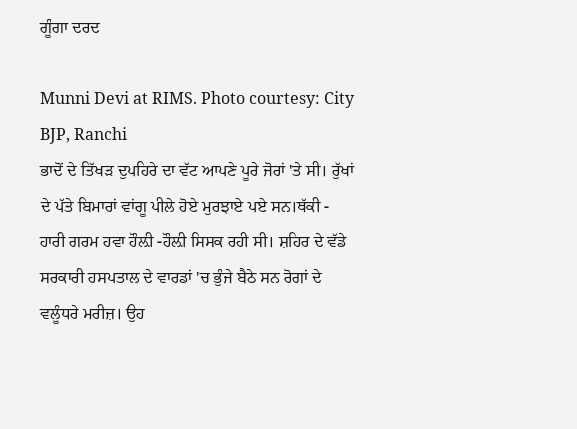ਗੂੰਗਾ ਦਰਦ

Munni Devi at RIMS. Photo courtesy: City BJP, Ranchi
ਭਾਦੋਂ ਦੇ ਤਿੱਖੜ ਦੁਪਹਿਰੇ ਦਾ ਵੱਟ ਆਪਣੇ ਪੂਰੇ ਜੋਰਾਂ 'ਤੇ ਸੀ। ਰੁੱਖਾਂ ਦੇ ਪੱਤੇ ਬਿਮਾਰਾਂ ਵਾਂਗੂ ਪੀਲੇ ਹੋਏ ਮੁਰਝਾਏ ਪਏ ਸਨ।ਥੱਕੀ - ਹਾਰੀ ਗਰਮ ਹਵਾ ਹੌਲ਼ੀ -ਹੌਲ਼ੀ ਸਿਸਕ ਰਹੀ ਸੀ। ਸ਼ਹਿਰ ਦੇ ਵੱਡੇ ਸਰਕਾਰੀ ਹਸਪਤਾਲ ਦੇ ਵਾਰਡਾਂ 'ਚ ਭੁੰਜੇ ਬੈਠੇ ਸਨ ਰੋਗਾਂ ਦੇ ਵਲੂੰਧਰੇ ਮਰੀਜ਼। ਉਹ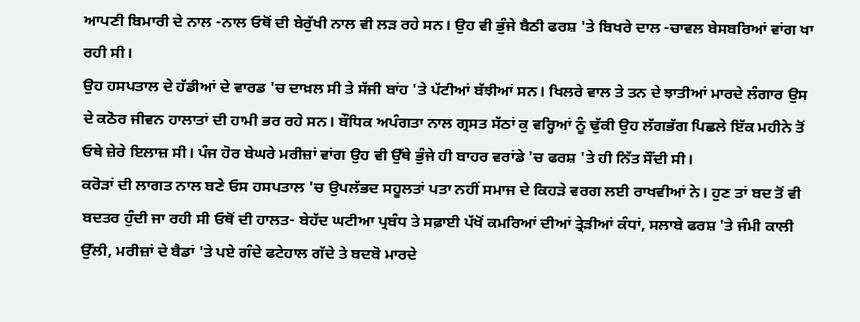ਆਪਣੀ ਬਿਮਾਰੀ ਦੇ ਨਾਲ -ਨਾਲ ਓਥੋਂ ਦੀ ਬੇਰੁੱਖੀ ਨਾਲ ਵੀ ਲੜ ਰਹੇ ਸਨ। ਉਹ ਵੀ ਭੁੰਜੇ ਬੈਠੀ ਫਰਸ਼ 'ਤੇ ਬਿਖਰੇ ਦਾਲ -ਚਾਵਲ ਬੇਸਬਰਿਆਂ ਵਾਂਗ ਖਾ ਰਹੀ ਸੀ।
ਉਹ ਹਸਪਤਾਲ ਦੇ ਹੱਡੀਆਂ ਦੇ ਵਾਰਡ 'ਚ ਦਾਖ਼ਲ ਸੀ ਤੇ ਸੱਜੀ ਬਾਂਹ 'ਤੇ ਪੱਟੀਆਂ ਬੱਝੀਆਂ ਸਨ। ਖਿਲਰੇ ਵਾਲ ਤੇ ਤਨ ਦੇ ਝਾਤੀਆਂ ਮਾਰਦੇ ਲੰਗਾਰ ਉਸ ਦੇ ਕਠੋਰ ਜੀਵਨ ਹਾਲਾਤਾਂ ਦੀ ਹਾਮੀ ਭਰ ਰਹੇ ਸਨ। ਬੌਧਿਕ ਅਪੰਗਤਾ ਨਾਲ ਗ੍ਰਸਤ ਸੱਠਾਂ ਕੁ ਵਰ੍ਹਿਆਂ ਨੂੰ ਢੁੱਕੀ ਉਹ ਲੱਗਭੱਗ ਪਿਛਲੇ ਇੱਕ ਮਹੀਨੇ ਤੋਂ ਓਥੇ ਜ਼ੇਰੇ ਇਲਾਜ਼ ਸੀ। ਪੰਜ ਹੋਰ ਬੇਘਰੇ ਮਰੀਜ਼ਾਂ ਵਾਂਗ ਉਹ ਵੀ ਉੱਥੇ ਭੁੰਜੇ ਹੀ ਬਾਹਰ ਵਰਾਂਡੇ 'ਚ ਫਰਸ਼ 'ਤੇ ਹੀ ਨਿੱਤ ਸੌਂਦੀ ਸੀ।
ਕਰੋੜਾਂ ਦੀ ਲਾਗਤ ਨਾਲ ਬਣੇ ਓਸ ਹਸਪਤਾਲ 'ਚ ਉਪਲੱਭਦ ਸਹੂਲਤਾਂ ਪਤਾ ਨਹੀਂ ਸਮਾਜ ਦੇ ਕਿਹੜੇ ਵਰਗ ਲਈ ਰਾਖਵੀਆਂ ਨੇ। ਹੁਣ ਤਾਂ ਬਦ ਤੋਂ ਵੀ ਬਦਤਰ ਹੁੰਦੀ ਜਾ ਰਹੀ ਸੀ ਓਥੋਂ ਦੀ ਹਾਲਤ- ਬੇਹੱਦ ਘਟੀਆ ਪ੍ਰਬੰਧ ਤੇ ਸਫ਼ਾਈ ਪੱਖੋਂ ਕਮਰਿਆਂ ਦੀਆਂ ਤ੍ਰੇੜੀਆਂ ਕੰਧਾਂ, ਸਲਾਬੇ ਫਰਸ਼ 'ਤੇ ਜੰਮੀ ਕਾਲੀ ਉੱਲੀ, ਮਰੀਜ਼ਾਂ ਦੇ ਬੈਡਾਂ 'ਤੇ ਪਏ ਗੰਦੇ ਫਟੇਹਾਲ ਗੱਦੇ ਤੇ ਬਦਬੋ ਮਾਰਦੇ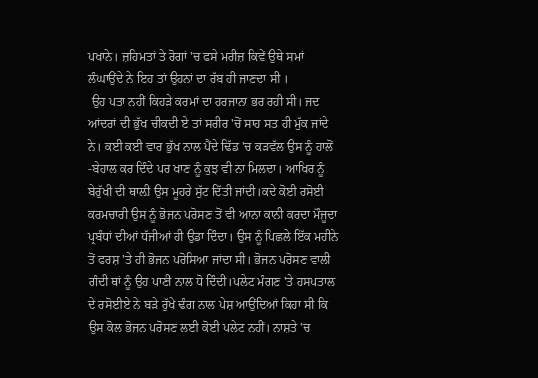ਪਖਾਨੇ। ਜ਼ਹਿਮਤਾਂ ਤੇ ਰੋਗਾਂ 'ਚ ਫਸੇ ਮਰੀਜ਼ ਕਿਵੇਂ ਉਥੇ ਸਮਾਂ ਲੰਘਾਉਂਦੇ ਨੇ ਇਹ ਤਾਂ ਉਹਨਾਂ ਦਾ ਰੱਬ ਹੀ ਜਾਣਦਾ ਸੀ ।
 ਉਹ ਪਤਾ ਨਹੀਂ ਕਿਹੜੇ ਕਰਮਾਂ ਦਾ ਹਰਜਾਨਾ ਭਰ ਰਹੀ ਸੀ। ਜਦ ਆਂਦਰਾਂ ਦੀ ਭੁੱਖ ਚੀਕਦੀ ਏ ਤਾਂ ਸਰੀਰ 'ਚੋਂ ਸਾਹ ਸਤ ਹੀ ਮੁੱਕ ਜਾਂਦੇ ਨੇ। ਕਈ ਕਈ ਵਾਰ ਭੁੱਖ ਨਾਲ ਪੈਂਦੇ ਢਿੱਡ 'ਚ ਕੜਵੱਲ ਉਸ ਨੂੰ ਹਾਲੋਂ -ਬੇਹਾਲ ਕਰ ਦਿੰਦੇ ਪਰ ਖਾਣ ਨੂੰ ਕੁਝ ਵੀ ਨਾ ਮਿਲਦਾ। ਆਖਿਰ ਨੂੰ ਬੇਰੁੱਖੀ ਦੀ ਥਾਲ਼ੀ ਉਸ ਮੂਹਰੇ ਸੁੱਟ ਦਿੱਤੀ ਜਾਂਦੀ।ਕਦੇ ਕੋਈ ਰਸੋਈ ਕਰਮਚਾਰੀ ਉਸ ਨੂੰ ਭੋਜਨ ਪਰੋਸਣ ਤੋਂ ਵੀ ਆਨਾ ਕਾਨੀ ਕਰਦਾ ਮੌਜੂਦਾ ਪ੍ਰਬੰਧਾਂ ਦੀਆਂ ਧੱਜੀਆਂ ਹੀ ਉਡਾ ਦਿੰਦਾ। ਉਸ ਨੂੰ ਪਿਛਲੇ ਇੱਕ ਮਹੀਨੇ ਤੋਂ ਫਰਸ਼ 'ਤੇ ਹੀ ਭੋਜਨ ਪਰੋਸਿਆ ਜਾਂਦਾ ਸੀ। ਭੋਜਨ ਪਰੋਸਣ ਵਾਲੀ ਗੰਦੀ ਥਾਂ ਨੂੰ ਉਹ ਪਾਣੀ ਨਾਲ ਧੋ ਦਿੰਦੀ।ਪਲੇਟ ਮੰਗਣ 'ਤੇ ਹਸਪਤਾਲ ਦੇ ਰਸੋਈਏ ਨੇ ਬੜੇ ਰੁੱਖੇ ਢੰਗ ਨਾਲ ਪੇਸ਼ ਆਉਂਦਿਆਂ ਕਿਹਾ ਸੀ ਕਿ ਉਸ ਕੋਲ ਭੋਜਨ ਪਰੋਸਣ ਲਈ ਕੋਈ ਪਲੇਟ ਨਹੀਂ। ਨਾਸ਼ਤੇ 'ਚ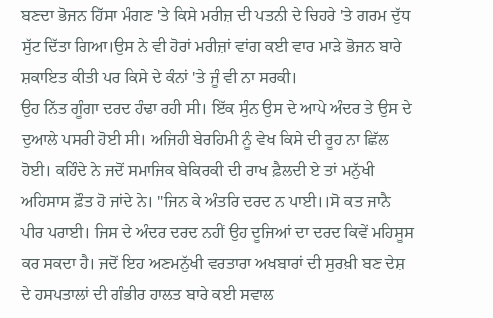ਬਣਦਾ ਭੋਜਨ ਹਿੱਸਾ ਮੰਗਣ 'ਤੇ ਕਿਸੇ ਮਰੀਜ਼ ਦੀ ਪਤਨੀ ਦੇ ਚਿਹਰੇ 'ਤੇ ਗਰਮ ਦੁੱਧ ਸੁੱਟ ਦਿੱਤਾ ਗਿਆ।ਉਸ ਨੇ ਵੀ ਹੋਰਾਂ ਮਰੀਜ਼ਾਂ ਵਾਂਗ ਕਈ ਵਾਰ ਮਾੜੇ ਭੋਜਨ ਬਾਰੇ ਸ਼ਕਾਇਤ ਕੀਤੀ ਪਰ ਕਿਸੇ ਦੇ ਕੰਨਾਂ 'ਤੇ ਜੂੰ ਵੀ ਨਾ ਸਰਕੀ।
ਉਹ ਨਿੱਤ ਗੂੰਗਾ ਦਰਦ ਹੰਢਾ ਰਹੀ ਸੀ। ਇੱਕ ਸੁੰਨ ਉਸ ਦੇ ਆਪੇ ਅੰਦਰ ਤੇ ਉਸ ਦੇ ਦੁਆਲੇ ਪਸਰੀ ਹੋਈ ਸੀ। ਅਜਿਹੀ ਬੇਰਹਿਮੀ ਨੂੰ ਵੇਖ ਕਿਸੇ ਦੀ ਰੂਹ ਨਾ ਛਿੱਲ ਹੋਈ। ਕਹਿੰਦੇ ਨੇ ਜਦੋਂ ਸਮਾਜਿਕ ਬੇਕਿਰਕੀ ਦੀ ਰਾਖ ਫ਼ੈਲਦੀ ਏ ਤਾਂ ਮਨੁੱਖੀ ਅਹਿਸਾਸ ਫ਼ੌਤ ਹੋ ਜਾਂਦੇ ਨੇ। "ਜਿਨ ਕੇ ਅੰਤਰਿ ਦਰਦ ਨ ਪਾਈ।।ਸੋ ਕਤ ਜਾਨੈ ਪੀਰ ਪਰਾਈ। ਜਿਸ ਦੇ ਅੰਦਰ ਦਰਦ ਨਹੀਂ ਉਹ ਦੂਜਿਆਂ ਦਾ ਦਰਦ ਕਿਵੇਂ ਮਹਿਸੂਸ ਕਰ ਸਕਦਾ ਹੈ। ਜਦੋਂ ਇਹ ਅਣਮਨੁੱਖੀ ਵਰਤਾਰਾ ਅਖਬਾਰਾਂ ਦੀ ਸੁਰਖ਼ੀ ਬਣ ਦੇਸ਼ ਦੇ ਹਸਪਤਾਲਾਂ ਦੀ ਗੰਭੀਰ ਹਾਲਤ ਬਾਰੇ ਕਈ ਸਵਾਲ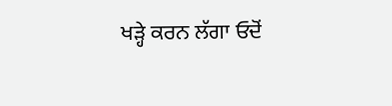ਖੜ੍ਹੇ ਕਰਨ ਲੱਗਾ ਓਦੋਂ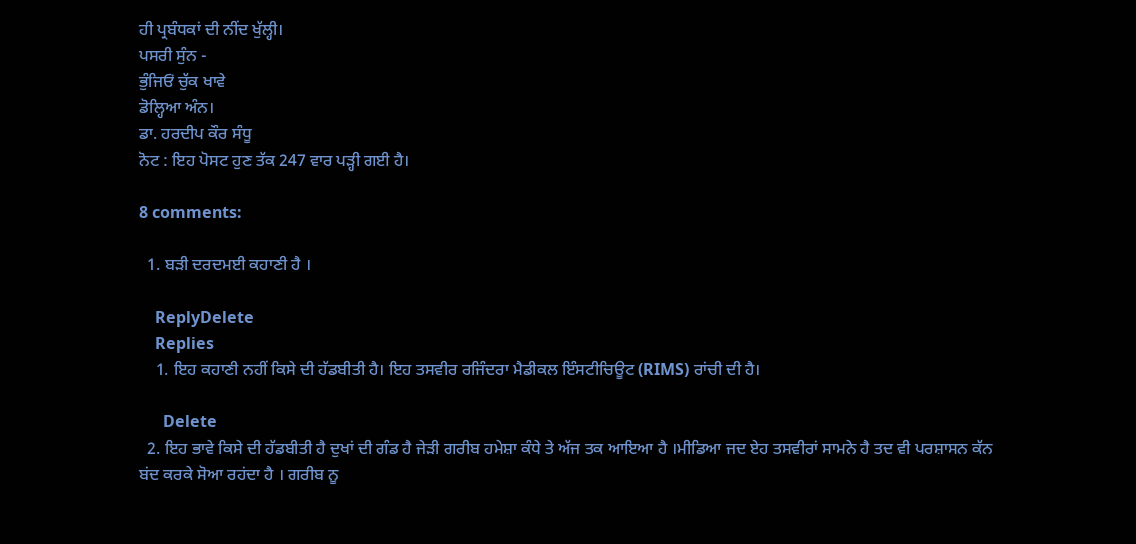ਹੀ ਪ੍ਰਬੰਧਕਾਂ ਦੀ ਨੀਂਦ ਖੁੱਲ੍ਹੀ।
ਪਸਰੀ ਸੁੰਨ -
ਭੁੰਜਿਓਂ ਚੁੱਕ ਖਾਵੇ
ਡੋਲ੍ਹਿਆ ਅੰਨ।
ਡਾ. ਹਰਦੀਪ ਕੌਰ ਸੰਧੂ
ਨੋਟ : ਇਹ ਪੋਸਟ ਹੁਣ ਤੱਕ 247 ਵਾਰ ਪੜ੍ਹੀ ਗਈ ਹੈ।

8 comments:

  1. ਬੜੀ ਦਰਦਮਈ ਕਹਾਣੀ ਹੈ ।

    ReplyDelete
    Replies
    1. ਇਹ ਕਹਾਣੀ ਨਹੀਂ ਕਿਸੇ ਦੀ ਹੱਡਬੀਤੀ ਹੈ। ਇਹ ਤਸਵੀਰ ਰਜਿੰਦਰਾ ਮੈਡੀਕਲ ਇੰਸਟੀਚਿਊਟ (RIMS) ਰਾਂਚੀ ਦੀ ਹੈ।

      Delete
  2. ਇਹ ਭਾਵੇ ਕਿਸੇ ਦੀ ਹੱਡਬੀਤੀ ਹੈ ਦੁਖਾਂ ਦੀ ਗੰਡ ਹੈ ਜੇੜੀ ਗਰੀਬ ਹਮੇਸ਼ਾ ਕੰਧੇ ਤੇ ਅੱਜ ਤਕ ਆਇਆ ਹੈ ।ਮੀਡਿਆ ਜਦ ਏਹ ਤਸਵੀਰਾਂ ਸਾਮਨੇ ਹੈ ਤਦ ਵੀ ਪਰਸ਼ਾਸਨ ਕੱਨ ਬਂਦ ਕਰਕੇ ਸੋਆ ਰਹਂਦਾ ਹੈ । ਗਰੀਬ ਨੂ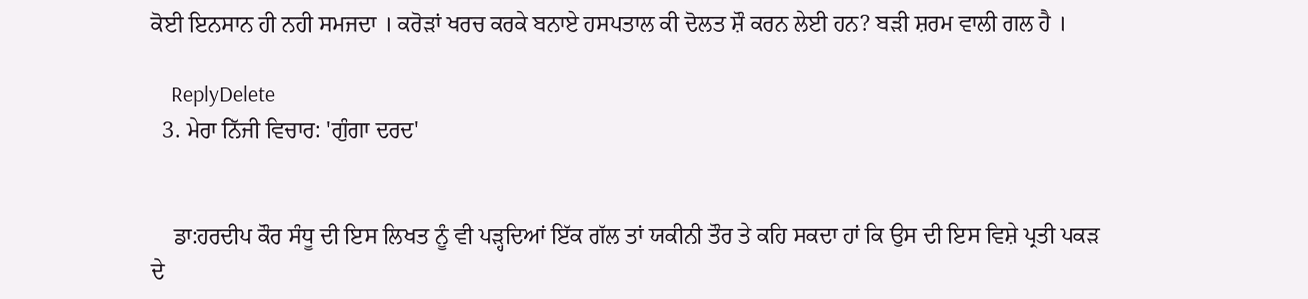ਕੋਈ ਇਨਸਾਨ ਹੀ ਨਹੀ ਸਮਜਦਾ । ਕਰੋੜਾਂ ਖਰਚ ਕਰਕੇ ਬਨਾਏ ਹਸਪਤਾਲ ਕੀ ਦੋਲਤ ਸ਼ੌ ਕਰਨ ਲੇਈ ਹਨ? ਬੜੀ ਸ਼ਰਮ ਵਾਲੀ ਗਲ ਹੈ ।

    ReplyDelete
  3. ਮੇਰਾ ਨਿੱਜੀ ਵਿਚਾਰ: 'ਗੁੰਗਾ ਦਰਦ'


    ਡਾ:ਹਰਦੀਪ ਕੌਰ ਸੰਧੂ ਦੀ ਇਸ ਲਿਖਤ ਨੂੰ ਵੀ ਪੜ੍ਹਦਿਆਂ ਇੱਕ ਗੱਲ ਤਾਂ ਯਕੀਨੀ ਤੌਰ ਤੇ ਕਹਿ ਸਕਦਾ ਹਾਂ ਕਿ ਉਸ ਦੀ ਇਸ ਵਿਸ਼ੇ ਪ੍ਰਤੀ ਪਕੜ ਦੇ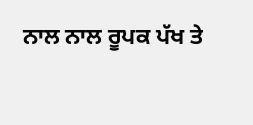ਨਾਲ ਨਾਲ ਰੂਪਕ ਪੱਖ ਤੇ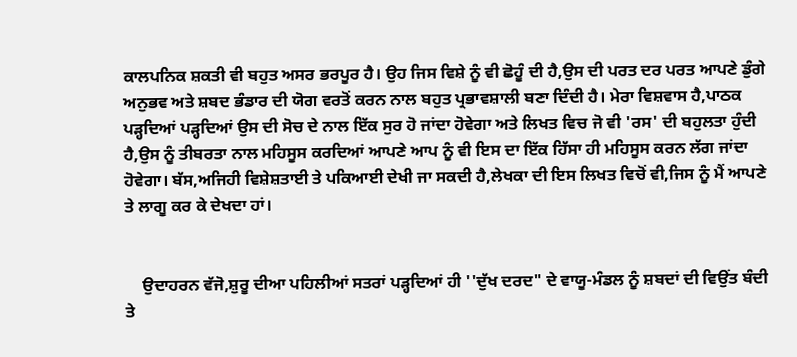ਕਾਲਪਨਿਕ ਸ਼ਕਤੀ ਵੀ ਬਹੁਤ ਅਸਰ ਭਰਪੂਰ ਹੈ। ਉਹ ਜਿਸ ਵਿਸ਼ੇ ਨੂੰ ਵੀ ਛੋਹੂੰ ਦੀ ਹੈ,ਉਸ ਦੀ ਪਰਤ ਦਰ ਪਰਤ ਆਪਣੇ ਡੁੰਗੇ ਅਨੁਭਵ ਅਤੇ ਸ਼ਬਦ ਭੰਡਾਰ ਦੀ ਯੋਗ ਵਰਤੋਂ ਕਰਨ ਨਾਲ ਬਹੁਤ ਪ੍ਰਭਾਵਸ਼ਾਲੀ ਬਣਾ ਦਿੰਦੀ ਹੈ। ਮੇਰਾ ਵਿਸ਼ਵਾਸ ਹੈ,ਪਾਠਕ ਪੜ੍ਹਦਿਆਂ ਪੜ੍ਹਦਿਆਂ ਉਸ ਦੀ ਸੋਚ ਦੇ ਨਾਲ ਇੱਕ ਸੁਰ ਹੋ ਜਾਂਦਾ ਹੋਵੇਗਾ ਅਤੇ ਲਿਖਤ ਵਿਚ ਜੋ ਵੀ 'ਰਸ' ਦੀ ਬਹੁਲਤਾ ਹੁੰਦੀ ਹੈ,ਉਸ ਨੂੰ ਤੀਬਰਤਾ ਨਾਲ ਮਹਿਸੂਸ ਕਰਦਿਆਂ ਆਪਣੇ ਆਪ ਨੂੰ ਵੀ ਇਸ ਦਾ ਇੱਕ ਹਿੱਸਾ ਹੀ ਮਹਿਸੂਸ ਕਰਨ ਲੱਗ ਜਾਂਦਾ ਹੋਵੇਗਾ। ਬੱਸ,ਅਜਿਹੀ ਵਿਸ਼ੇਸ਼ਤਾਈ ਤੇ ਪਕਿਆਈ ਦੇਖੀ ਜਾ ਸਕਦੀ ਹੈ,ਲੇਖਕਾ ਦੀ ਇਸ ਲਿਖਤ ਵਿਚੋਂ ਵੀ,ਜਿਸ ਨੂੰ ਮੈਂ ਆਪਣੇ ਤੇ ਲਾਗੂ ਕਰ ਕੇ ਦੇਖਦਾ ਹਾਂ।


    ਉਦਾਹਰਨ ਵੱਜੋ,ਸ਼ੁਰੂ ਦੀਆ ਪਹਿਲੀਆਂ ਸਤਰਾਂ ਪੜ੍ਹਦਿਆਂ ਹੀ ''ਦੁੱਖ ਦਰਦ" ਦੇ ਵਾਯੂ-ਮੰਡਲ ਨੂੰ ਸ਼ਬਦਾਂ ਦੀ ਵਿਉਂਤ ਬੰਦੀ ਤੇ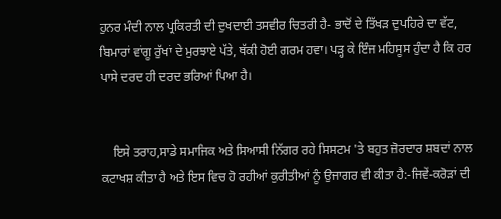ਹੁਨਰ ਮੰਦੀ ਨਾਲ ਪ੍ਰਕਿਰਤੀ ਦੀ ਦੁਖਦਾਈ ਤਸਵੀਰ ਚਿਤਰੀ ਹੈ- ਭਾਦੋਂ ਦੇ ਤਿੱਖੜ ਦੁਪਹਿਰੇ ਦਾ ਵੱਟ, ਬਿਮਾਰਾਂ ਵਾਂਗੂ ਰੁੱਖਾਂ ਦੇ ਮੁਰਝਾਏ ਪੱਤੇ, ਥੱਕੀ ਹੋਈ ਗਰਮ ਹਵਾ। ਪੜ੍ਹ ਕੇ ਇੰਜ ਮਹਿਸੂਸ ਹੁੰਦਾ ਹੈ ਕਿ ਹਰ ਪਾਸੇ ਦਰਦ ਹੀ ਦਰਦ ਭਰਿਆਂ ਪਿਆ ਹੈ।


    ਇਸੇ ਤਰਾਹ,ਸਾਡੇ ਸਮਾਜਿਕ ਅਤੇ ਸਿਆਸੀ ਨਿੱਗਰ ਰਹੇ ਸਿਸਟਮ 'ਤੇ ਬਹੁਤ ਜ਼ੋਰਦਾਰ ਸ਼ਬਦਾਂ ਨਾਲ ਕਟਾਖਸ਼ ਕੀਤਾ ਹੈ ਅਤੇ ਇਸ ਵਿਚ ਹੋ ਰਹੀਆਂ ਕੁਰੀਤੀਆਂ ਨੂੰ ਉਜਾਗਰ ਵੀ ਕੀਤਾ ਹੈ:-ਜਿਵੇਂ-ਕਰੋੜਾਂ ਦੀ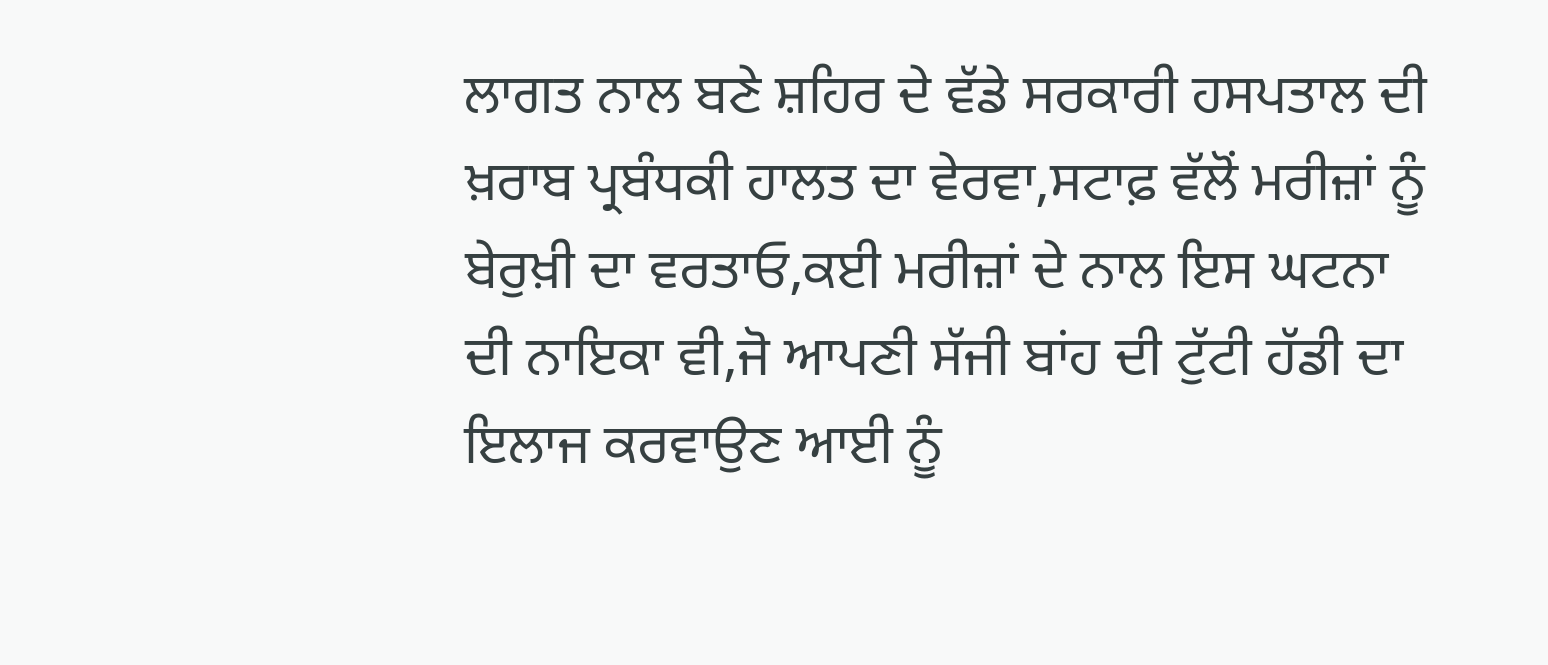ਲਾਗਤ ਨਾਲ ਬਣੇ ਸ਼ਹਿਰ ਦੇ ਵੱਡੇ ਸਰਕਾਰੀ ਹਸਪਤਾਲ ਦੀ ਖ਼ਰਾਬ ਪ੍ਰਬੰਧਕੀ ਹਾਲਤ ਦਾ ਵੇਰਵਾ,ਸਟਾਫ਼ ਵੱਲੋਂ ਮਰੀਜ਼ਾਂ ਨੂੰ ਬੇਰੁਖ਼ੀ ਦਾ ਵਰਤਾਓ,ਕਈ ਮਰੀਜ਼ਾਂ ਦੇ ਨਾਲ ਇਸ ਘਟਨਾ ਦੀ ਨਾਇਕਾ ਵੀ,ਜੋ ਆਪਣੀ ਸੱਜੀ ਬਾਂਹ ਦੀ ਟੁੱਟੀ ਹੱਡੀ ਦਾ ਇਲਾਜ ਕਰਵਾਉਣ ਆਈ ਨੂੰ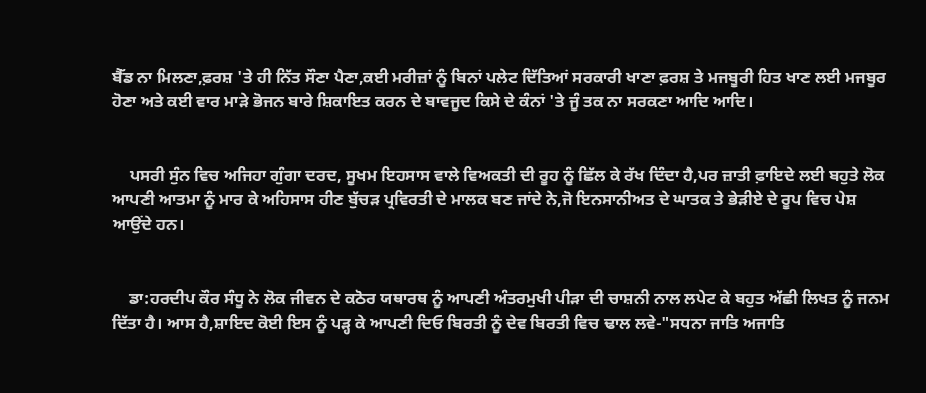ਬੈੱਡ ਨਾ ਮਿਲਣਾ,ਫ਼ਰਸ਼ 'ਤੇ ਹੀ ਨਿੱਤ ਸੌਣਾ ਪੈਣਾ,ਕਈ ਮਰੀਜ਼ਾਂ ਨੂੰ ਬਿਨਾਂ ਪਲੇਟ ਦਿੱਤਿਆਂ ਸਰਕਾਰੀ ਖਾਣਾ ਫ਼ਰਸ਼ ਤੇ ਮਜਬੂਰੀ ਹਿਤ ਖਾਣ ਲਈ ਮਜਬੂਰ ਹੋਣਾ ਅਤੇ ਕਈ ਵਾਰ ਮਾੜੇ ਭੋਜਨ ਬਾਰੇ ਸ਼ਿਕਾਇਤ ਕਰਨ ਦੇ ਬਾਵਜੂਦ ਕਿਸੇ ਦੇ ਕੰਨਾਂ 'ਤੇ ਜੂੰ ਤਕ ਨਾ ਸਰਕਣਾ ਆਦਿ ਆਦਿ।


    ਪਸਰੀ ਸੁੰਨ ਵਿਚ ਅਜਿਹਾ ਗੁੰਗਾ ਦਰਦ, ਸੂਖਮ ਇਹਸਾਸ ਵਾਲੇ ਵਿਅਕਤੀ ਦੀ ਰੂਹ ਨੂੰ ਛਿੱਲ ਕੇ ਰੱਖ ਦਿੰਦਾ ਹੈ,ਪਰ ਜ਼ਾਤੀ ਫ਼ਾਇਦੇ ਲਈ ਬਹੁਤੇ ਲੋਕ ਆਪਣੀ ਆਤਮਾ ਨੂੰ ਮਾਰ ਕੇ ਅਹਿਸਾਸ ਹੀਣ ਬੁੱਚੜ ਪ੍ਰਵਿਰਤੀ ਦੇ ਮਾਲਕ ਬਣ ਜਾਂਦੇ ਨੇ,ਜੋ ਇਨਸਾਨੀਅਤ ਦੇ ਘਾਤਕ ਤੇ ਭੇੜੀਏ ਦੇ ਰੂਪ ਵਿਚ ਪੇਸ਼ ਆਉਂਦੇ ਹਨ।


    ਡਾ:ਹਰਦੀਪ ਕੌਰ ਸੰਧੂ ਨੇ ਲੋਕ ਜੀਵਨ ਦੇ ਕਠੋਰ ਯਥਾਰਥ ਨੂੰ ਆਪਣੀ ਅੰਤਰਮੁਖੀ ਪੀੜਾ ਦੀ ਚਾਸ਼ਨੀ ਨਾਲ ਲਪੇਟ ਕੇ ਬਹੁਤ ਅੱਛੀ ਲਿਖਤ ਨੂੰ ਜਨਮ ਦਿੱਤਾ ਹੈ। ਆਸ ਹੈ,ਸ਼ਾਇਦ ਕੋਈ ਇਸ ਨੂੰ ਪੜ੍ਹ ਕੇ ਆਪਣੀ ਦਿਓ ਬਿਰਤੀ ਨੂੰ ਦੇਵ ਬਿਰਤੀ ਵਿਚ ਢਾਲ ਲਵੇ-"ਸਧਨਾ ਜਾਤਿ ਅਜਾਤਿ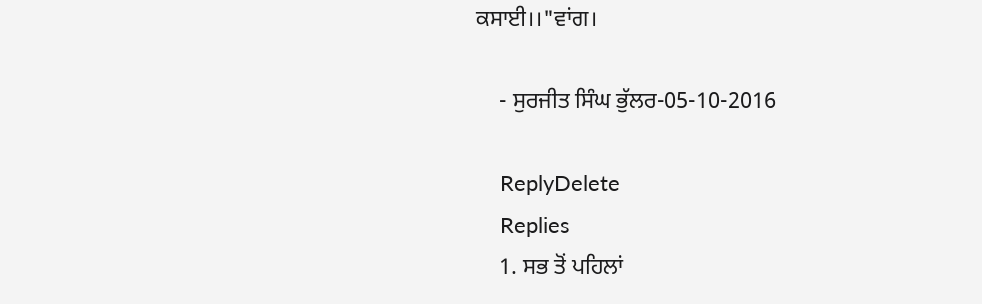ਕਸਾਈ।।"ਵਾਂਗ।

    - ਸੁਰਜੀਤ ਸਿੰਘ ਭੁੱਲਰ-05-10-2016

    ReplyDelete
    Replies
    1. ਸਭ ਤੋਂ ਪਹਿਲਾਂ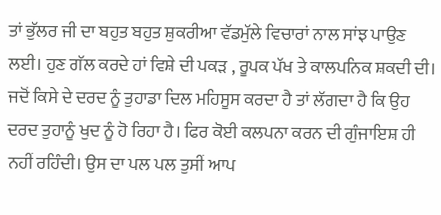ਤਾਂ ਭੁੱਲਰ ਜੀ ਦਾ ਬਹੁਤ ਬਹੁਤ ਸ਼ੁਕਰੀਆ ਵੱਡਮੁੱਲੇ ਵਿਚਾਰਾਂ ਨਾਲ ਸਾਂਝ ਪਾਉਣ ਲਈ। ਹੁਣ ਗੱਲ ਕਰਦੇ ਹਾਂ ਵਿਸ਼ੇ ਦੀ ਪਕੜ , ਰੂਪਕ ਪੱਖ ਤੇ ਕਾਲਪਨਿਕ ਸ਼ਕਦੀ ਦੀ। ਜਦੋਂ ਕਿਸੇ ਦੇ ਦਰਦ ਨੂੰ ਤੁਹਾਡਾ ਦਿਲ ਮਹਿਸੂਸ ਕਰਦਾ ਹੈ ਤਾਂ ਲੱਗਦਾ ਹੈ ਕਿ ਉਹ ਦਰਦ ਤੁਹਾਨੂੰ ਖੁਦ ਨੂੰ ਹੋ ਰਿਹਾ ਹੈ। ਫਿਰ ਕੋਈ ਕਲਪਨਾ ਕਰਨ ਦੀ ਗੁੰਜਾਇਸ਼ ਹੀ ਨਹੀਂ ਰਹਿੰਦੀ। ਉਸ ਦਾ ਪਲ ਪਲ ਤੁਸੀਂ ਆਪ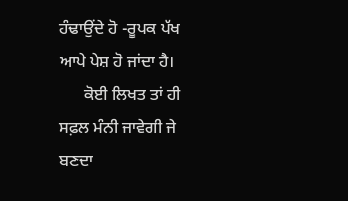ਹੰਢਾਉਂਦੇ ਹੋ -ਰੂਪਕ ਪੱਖ ਆਪੇ ਪੇਸ਼ ਹੋ ਜਾਂਦਾ ਹੈ।
      ਕੋਈ ਲਿਖਤ ਤਾਂ ਹੀ ਸਫ਼ਲ ਮੰਨੀ ਜਾਵੇਗੀ ਜੇ ਬਣਦਾ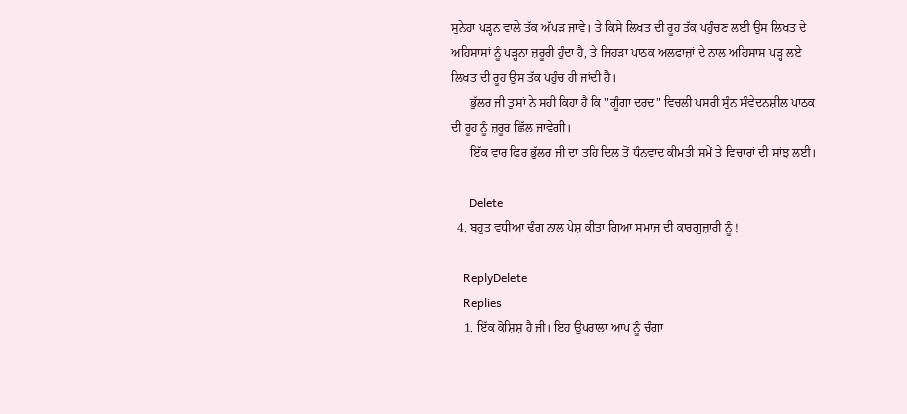ਸੁਨੇਹਾ ਪੜ੍ਹਨ ਵਾਲੇ ਤੱਕ ਅੱਪੜ ਜਾਵੇ। ਤੇ ਕਿਸੇ ਲਿਖਤ ਦੀ ਰੂਹ ਤੱਕ ਪਹੁੰਚਣ ਲਈ ਉਸ ਲਿਖਤ ਦੇ ਅਹਿਸਾਸਾਂ ਨੂੰ ਪੜ੍ਹਨਾ ਜ਼ਰੂਰੀ ਹੁੰਦਾ ਹੈ, ਤੇ ਜਿਹੜਾ ਪਾਠਕ ਅਲਫਾਜ਼ਾਂ ਦੇ ਨਾਲ ਅਹਿਸਾਸ ਪੜ੍ਹ ਲਏ ਲਿਖਤ ਦੀ ਰੂਹ ਉਸ ਤੱਕ ਪਹੁੰਚ ਹੀ ਜਾਂਦੀ ਹੈ।
      ਭੁੱਲਰ ਜੀ ਤੁਸਾਂ ਨੇ ਸਹੀ ਕਿਹਾ ਹੈ ਕਿ "ਗੂੰਗਾ ਦਰਦ" ਵਿਚਲੀ ਪਸਰੀ ਸੁੰਨ ਸੰਵੇਦਨਸ਼ੀਲ ਪਾਠਕ ਦੀ ਰੂਹ ਨੂੰ ਜ਼ਰੂਰ ਛਿੱਲ ਜਾਵੇਗੀ।
      ਇੱਕ ਵਾਰ ਫਿਰ ਭੁੱਲਰ ਜੀ ਦਾ ਤਹਿ ਦਿਲ ਤੋਂ ਧੰਨਵਾਦ ਕੀਮਤੀ ਸਮੇਂ ਤੇ ਵਿਚਾਰਾਂ ਦੀ ਸਾਂਝ ਲਈ।

      Delete
  4. ਬਹੁਤ ਵਧੀਆ ਢੰਗ ਨਾਲ ਪੇਸ਼ ਕੀਤਾ ਗਿਆ ਸਮਾਜ ਦੀ ਕਾਰਗੁਜ਼ਾਰੀ ਨੂੰ !

    ReplyDelete
    Replies
    1. ਇੱਕ ਕੋਸ਼ਿਸ਼ ਹੈ ਜੀ। ਇਹ ਉਪਰਾਲਾ ਆਪ ਨੂੰ ਚੰਗਾ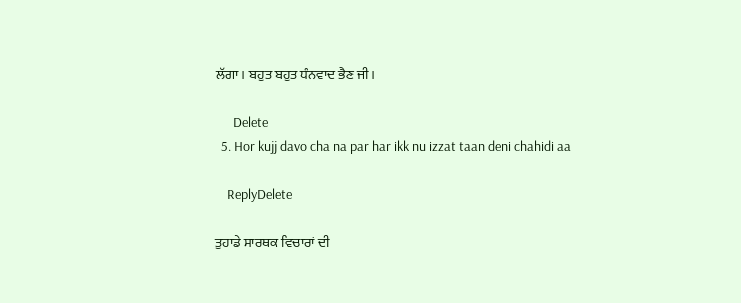ਲੱਗਾ। ਬਹੁਤ ਬਹੁਤ ਧੰਨਵਾਦ ਭੈਣ ਜੀ।

      Delete
  5. Hor kujj davo cha na par har ikk nu izzat taan deni chahidi aa

    ReplyDelete

ਤੁਹਾਡੇ ਸਾਰਥਕ ਵਿਚਾਰਾਂ ਦੀ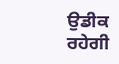ਉਡੀਕ ਰਹੇਗੀ